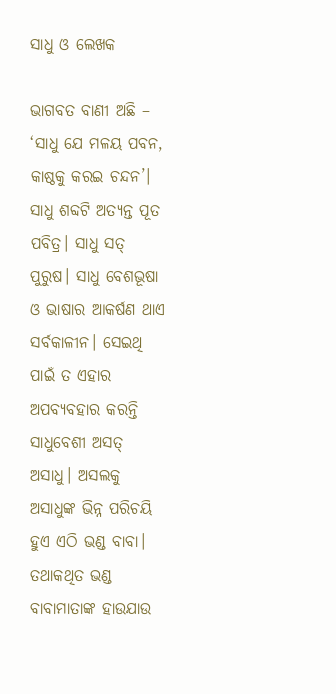ସାଧୁ ଓ ଲେଖକ

ଭାଗବତ ବାଣୀ ଅଛି – ‘ସାଧୁ ଯେ ମଳୟ ପବନ, କାଷ୍ଠକୁ କରଇ ଚନ୍ଦନ’। ସାଧୁ ଶବ୍ଦଟି ଅତ୍ୟନ୍ତ ପୂତ ପବିତ୍ର। ସାଧୁ ସତ୍‌ ପୁରୁଷ। ସାଧୁ ବେଶଭୂଷା ଓ ଭାଷାର ଆକର୍ଷଣ ଥାଏ ସର୍ବକାଳୀନ। ସେଇଥି ପାଇଁ ତ ଏହାର ଅପବ୍ୟବହାର କରନ୍ତି ସାଧୁବେଶୀ ଅସତ୍‌ ଅସାଧୁ। ଅସଲକୁ ଅସାଧୁଙ୍କ ଭିନ୍ନ ପରିଚୟି ହୁଏ ଏଠି ଭଣ୍ଡ ବାବା। ତଥାକଥିତ ଭଣ୍ଡ ବାବାମାତାଙ୍କ ହାଉଯାଉ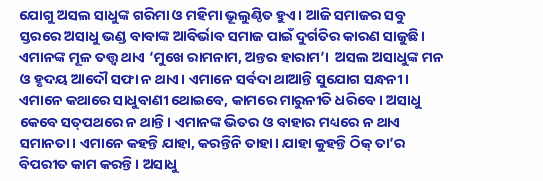ଯୋଗୁ ଅସଲ ସାଧୁଙ୍କ ଗରିମା ଓ ମହିମା ଭୂଲୁଣ୍ଠିତ ହୁଏ। ଆଜି ସମାଜର ସବୁ ସ୍ତରରେ ଅସାଧୁ ଭଣ୍ଡ ବାବାଙ୍କ ଆବିର୍ଭାବ ସମାଜ ପାଇଁ ଦୁର୍ଗତିର କାରଣ ସାଜୁଛି। ଏମାନଙ୍କ ମୂଳ ତତ୍ତ୍ୱ ଥାଏ ‘ମୁଖେ ରାମନାମ, ଅନ୍ତର ହାରାମ’।  ଅସଲ ଅସାଧୁଙ୍କ ମନ ଓ ହୃଦୟ ଆଦୌ ସଫା ନ ଥାଏ। ଏମାନେ ସର୍ବଦା ଥାଆନ୍ତି ସୁଯୋଗ ସନ୍ଧନୀ। ଏମାନେ କଥାରେ ସାଧୁବାଣୀ ଥୋଇବେ, କାମରେ ମାରୁନୀତି ଧରିବେ। ଅସାଧୁ କେବେ ସତ୍‌ପଥରେ ନ ଥାନ୍ତି। ଏମାନଙ୍କ ଭିତର ଓ ବାହାର ମଧ୍ୟରେ ନ ଥାଏ ସମାନତା। ଏମାନେ କହନ୍ତି ଯାହା, କରନ୍ତିନି ତାହା। ଯାହା କୁହନ୍ତି ଠିକ୍‌ ତା’ର ବିପରୀତ କାମ କରନ୍ତି। ଅସାଧୁ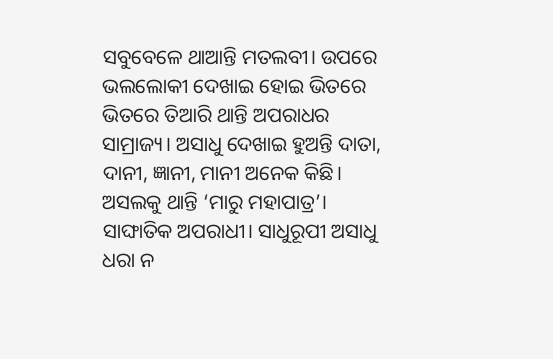ସବୁବେଳେ ଥାଆନ୍ତି ମତଲବୀ। ଉପରେ ଭଲଲୋକୀ ଦେଖାଇ ହୋଇ ଭିତରେ ଭିତରେ ତିଆରି ଥାନ୍ତି ଅପରାଧର ସାମ୍ରାଜ୍ୟ। ଅସାଧୁ ଦେଖାଇ ହୁଅନ୍ତି ଦାତା, ଦାନୀ, ଜ୍ଞାନୀ, ମାନୀ ଅନେକ କିଛି। ଅସଲକୁ ଥାନ୍ତି ‘ମାରୁ ମହାପାତ୍ର’। ସାଙ୍ଘାତିକ ଅପରାଧୀ। ସାଧୁରୂପୀ ଅସାଧୁ ଧରା ନ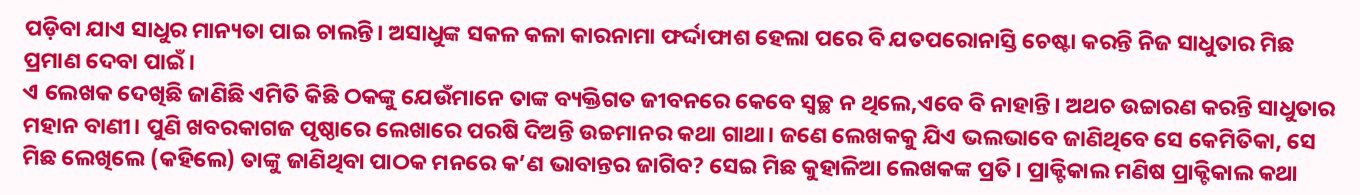ପଡ଼ିବା ଯାଏ ସାଧୁର ମାନ୍ୟତା ପାଇ ଚାଲନ୍ତି। ଅସାଧୁଙ୍କ ସକଳ କଳା କାରନାମା ଫର୍ଦ୍ଦାଫାଶ ହେଲା ପରେ ବି ଯତପରୋନାସ୍ତି ଚେଷ୍ଟା କରନ୍ତି ନିଜ ସାଧୁତାର ମିଛ ପ୍ରମାଣ ଦେବା ପାଇଁ।
ଏ ଲେଖକ ଦେଖିଛି ଜାଣିଛି ଏମିତି କିଛି ଠକଙ୍କୁ ଯେଉଁମାନେ ତାଙ୍କ ବ୍ୟକ୍ତିଗତ ଜୀବନରେ କେବେ ସ୍ବଚ୍ଛ ନ ଥିଲେ,ଏବେ ବି ନାହାନ୍ତି। ଅଥଚ ଉଚ୍ଚାରଣ କରନ୍ତି ସାଧୁତାର ମହାନ ବାଣୀ। ପୁଣି ଖବରକାଗଜ ପୃଷ୍ଠାରେ ଲେଖାରେ ପରଷି ଦିଅନ୍ତି ଉଚ୍ଚମାନର କଥା ଗାଥା। ଜଣେ ଲେଖକକୁ ଯିଏ ଭଲଭାବେ ଜାଣିଥିବେ ସେ କେମିତିକା, ସେ ମିଛ ଲେଖିଲେ (କହିଲେ) ତାଙ୍କୁ ଜାଣିଥିବା ପାଠକ ମନରେ କ’ଣ ଭାବାନ୍ତର ଜାଗିବ? ସେଇ ମିଛ କୁହାଳିଆ ଲେଖକଙ୍କ ପ୍ରତି। ପ୍ରାକ୍ଟିକାଲ ମଣିଷ ପ୍ରାକ୍ଟିକାଲ କଥା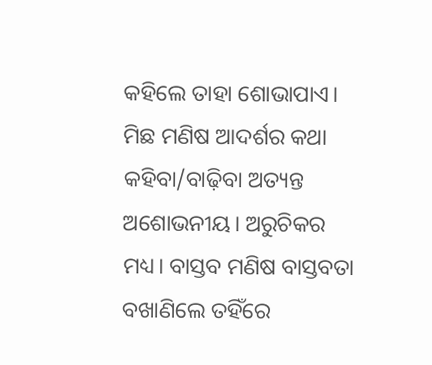କହିଲେ ତାହା ଶୋଭାପାଏ। ମିଛ ମଣିଷ ଆଦର୍ଶର କଥା କହିବା/ବାଢ଼ିବା ଅତ୍ୟନ୍ତ ଅଶୋଭନୀୟ। ଅରୁଚିକର ମଧ୍ୟ। ବାସ୍ତବ ମଣିଷ ବାସ୍ତବତା ବଖାଣିଲେ ତହିଁରେ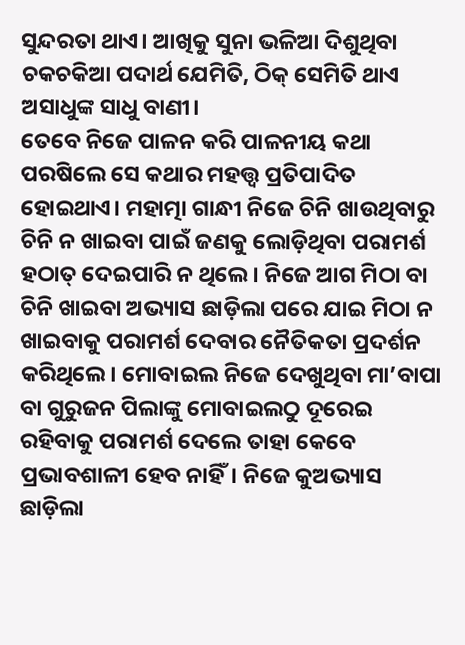ସୁନ୍ଦରତା ଥାଏ। ଆଖିକୁ ସୁନା ଭଳିଆ ଦିଶୁଥିବା ଚକଚକିଆ ପଦାର୍ଥ ଯେମିତି, ଠିକ୍‌ ସେମିତି ଥାଏ ଅସାଧୁଙ୍କ ସାଧୁ ବାଣୀ।
ତେବେ ନିଜେ ପାଳନ କରି ପାଳନୀୟ କଥା ପରଷିଲେ ସେ କଥାର ମହତ୍ତ୍ୱ ପ୍ରତିପାଦିତ ହୋଇଥାଏ। ମହାତ୍ମା ଗାନ୍ଧୀ ନିଜେ ଚିନି ଖାଉଥିବାରୁ ଚିନି ନ ଖାଇବା ପାଇଁ ଜଣକୁ ଲୋଡ଼ିଥିବା ପରାମର୍ଶ ହଠାତ୍‌ ଦେଇପାରି ନ ଥିଲେ। ନିଜେ ଆଗ ମିଠା ବା ଚିନି ଖାଇବା ଅଭ୍ୟାସ ଛାଡ଼ିଲା ପରେ ଯାଇ ମିଠା ନ ଖାଇବାକୁ ପରାମର୍ଶ ଦେବାର ନୈତିକତା ପ୍ରଦର୍ଶନ କରିଥିଲେ। ମୋବାଇଲ ନିଜେ ଦେଖୁଥିବା ମା’ବାପା ବା ଗୁରୁଜନ ପିଲାଙ୍କୁ ମୋବାଇଲଠୁ ଦୂରେଇ ରହିବାକୁ ପରାମର୍ଶ ଦେଲେ ତାହା କେବେ ପ୍ରଭାବଶାଳୀ ହେବ ନାହିଁ। ନିଜେ କୁଅଭ୍ୟାସ ଛାଡ଼ିଲା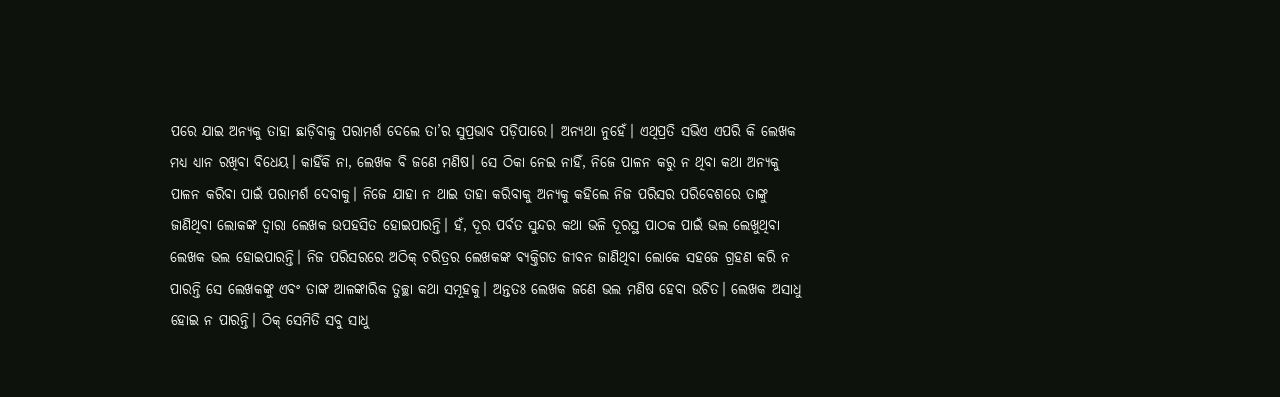ପରେ ଯାଇ ଅନ୍ୟକୁ ତାହା ଛାଡ଼ିବାକୁ ପରାମର୍ଶ ଦେଲେ ତା’ର ସୁପ୍ରଭାବ ପଡ଼ିପାରେ। ଅନ୍ୟଥା ନୁହେଁ। ଏଥିପ୍ରତି ସଭିଏ ଏପରି କି ଲେଖକ ମଧ୍ୟ ଧ୍ୟାନ ରଖିବା ବିଧେୟ। କାହିଁକି ନା, ଲେଖକ ବି ଜଣେ ମଣିଷ। ସେ ଠିକା ନେଇ ନାହିଁ, ନିଜେ ପାଳନ କରୁ ନ ଥିବା କଥା ଅନ୍ୟକୁ ପାଳନ କରିବା ପାଇଁ ପରାମର୍ଶ ଦେବାକୁ। ନିଜେ ଯାହା ନ ଥାଇ ତାହା କରିବାକୁ ଅନ୍ୟକୁ କହିଲେ ନିଜ ପରିସର ପରିବେଶରେ ତାଙ୍କୁ ଜାଣିଥିବା ଲୋକଙ୍କ ଦ୍ୱାରା ଲେଖକ ଉପହସିତ ହୋଇପାରନ୍ତି। ହଁ, ଦୂର ପର୍ବତ ସୁନ୍ଦର କଥା ଭଳି ଦୂରସ୍ଥ ପାଠକ ପାଇଁ ଭଲ ଲେଖୁଥିବା ଲେଖକ ଭଲ ହୋଇପାରନ୍ତି। ନିଜ ପରିସରରେ ଅଠିକ୍‌ ଚରିତ୍ରର ଲେଖକଙ୍କ ବ୍ୟକ୍ତିଗତ ଜୀବନ ଜାଣିଥିବା ଲୋକେ ସହଜେ ଗ୍ରହଣ କରି ନ ପାରନ୍ତି ସେ ଲେଖକଙ୍କୁ ଏବଂ ତାଙ୍କ ଆଳଙ୍କାରିକ ତୁଚ୍ଛା କଥା ସମୂହକୁ। ଅନ୍ତତଃ ଲେଖକ ଜଣେ ଭଲ ମଣିଷ ହେବା ଉଚିତ। ଲେଖକ ଅସାଧୁ ହୋଇ ନ ପାରନ୍ତି। ଠିକ୍‌ ସେମିତି ସବୁ ସାଧୁ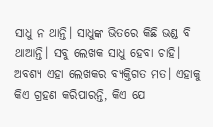ସାଧୁ ନ ଥାନ୍ତି। ସାଧୁଙ୍କ ଭିତରେ କିଛି ଭଣ୍ଡ ବି ଥାଆନ୍ତି। ସବୁ ଲେଖକ ସାଧୁ ହେବା ଚାହି। ଅବଶ୍ୟ ଏହା ଲେଖକର ବ୍ୟକ୍ତିଗତ ମତ। ଏହାକୁ କିଏ ଗ୍ରହଣ କରିପାରନ୍ତି, କିଏ ଯେ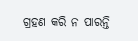ଗ୍ରହଣ କରି ନ ପାରନ୍ତି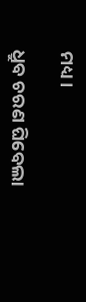ମଧ୍ୟ।

ଧ୍ରୁବ ଚରଣ ଘିବେଲା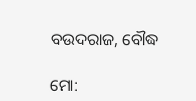ବଉଦରାଜ, ବୌଦ୍ଧ

ମୋ: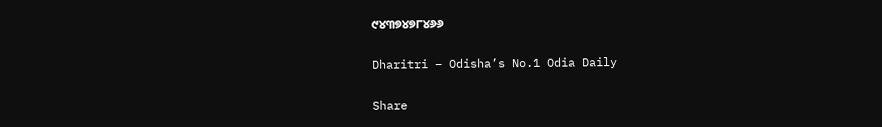୯୪୩୭୪୭୮୪୬୬

Dharitri – Odisha’s No.1 Odia Daily

Share